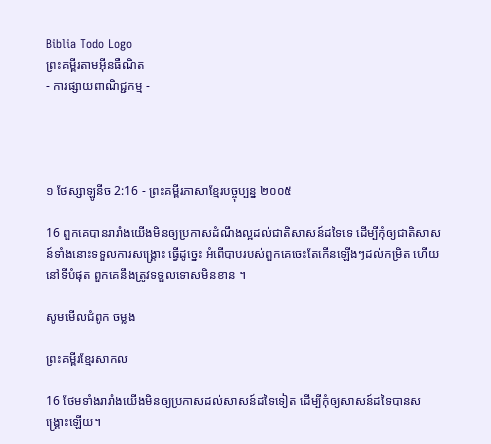Biblia Todo Logo
ព្រះគម្ពីរតាមអ៊ីនធឺណិត
- ការផ្សាយពាណិជ្ជកម្ម -




១ ថែស្សាឡូនីច 2:16 - ព្រះគម្ពីរភាសាខ្មែរបច្ចុប្បន្ន ២០០៥

16 ពួកគេបានរារាំងយើងមិនឲ្យប្រកាសដំណឹង‌ល្អដល់ជាតិសាសន៍ដទៃទេ ដើម្បីកុំឲ្យជាតិសាសន៍ទាំងនោះទទួលការសង្គ្រោះ ធ្វើដូច្នេះ អំពើបាបរបស់ពួកគេចេះតែកើនឡើងៗដល់កម្រិត ហើយនៅទីបំផុត ពួកគេនឹងត្រូវទទួលទោសមិនខាន ។

សូមមើលជំពូក ចម្លង

ព្រះគម្ពីរខ្មែរសាកល

16 ថែមទាំងរារាំងយើងមិនឲ្យប្រកាសដល់សាសន៍ដទៃទៀត ដើម្បីកុំឲ្យសាសន៍ដទៃបានសង្គ្រោះឡើយ។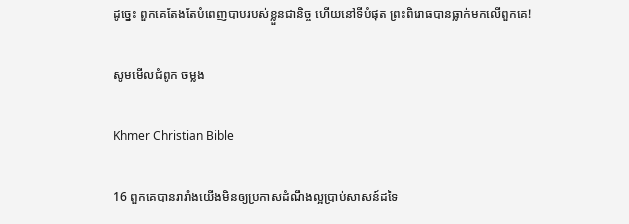ដូច្នេះ ពួកគេតែងតែបំពេញបាបរបស់ខ្លួនជានិច្ច ហើយនៅទីបំផុត ព្រះពិរោធបានធ្លាក់មកលើពួកគេ!

សូមមើលជំពូក ចម្លង

Khmer Christian Bible

16 ពួកគេបានរារាំងយើងមិនឲ្យប្រកាសដំណឹងល្អប្រាប់សាសន៍ដទៃ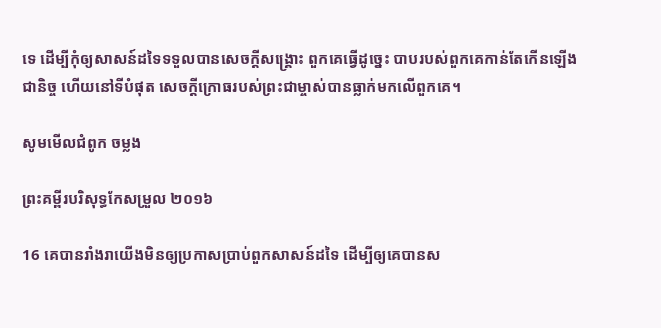ទេ ដើម្បីកុំឲ្យសាសន៍ដទៃទទួលបានសេចក្ដីសង្គ្រោះ ពួកគេធ្វើដូច្នេះ បាបរបស់ពួកគេកាន់តែកើនឡើងជានិច្ច ហើយនៅទីបំផុត សេចក្ដីក្រោធរបស់ព្រះជាម្ចាស់បានធ្លាក់មកលើពួកគេ។

សូមមើលជំពូក ចម្លង

ព្រះគម្ពីរបរិសុទ្ធកែសម្រួល ២០១៦

16 គេបានរាំងរាយើងមិនឲ្យប្រកាសប្រាប់ពួកសាសន៍ដទៃ ដើម្បីឲ្យគេបានស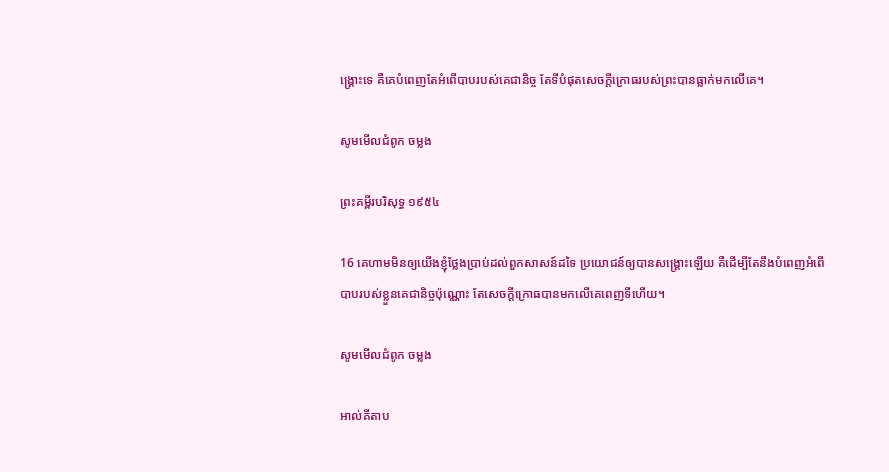ង្គ្រោះទេ គឺគេបំពេញតែអំពើបាបរបស់គេជា‌និច្ច តែទីបំផុតសេចក្ដីក្រោធរបស់ព្រះបានធ្លាក់មកលើគេ។

សូមមើលជំពូក ចម្លង

ព្រះគម្ពីរបរិសុទ្ធ ១៩៥៤

16 គេហាមមិនឲ្យយើងខ្ញុំថ្លែងប្រាប់ដល់ពួកសាសន៍ដទៃ ប្រយោជន៍ឲ្យបានសង្គ្រោះឡើយ គឺដើម្បីតែនឹងបំពេញអំពើបាបរបស់ខ្លួនគេជានិច្ចប៉ុណ្ណោះ តែសេចក្ដីក្រោធបានមកលើគេពេញទីហើយ។

សូមមើលជំពូក ចម្លង

អាល់គីតាប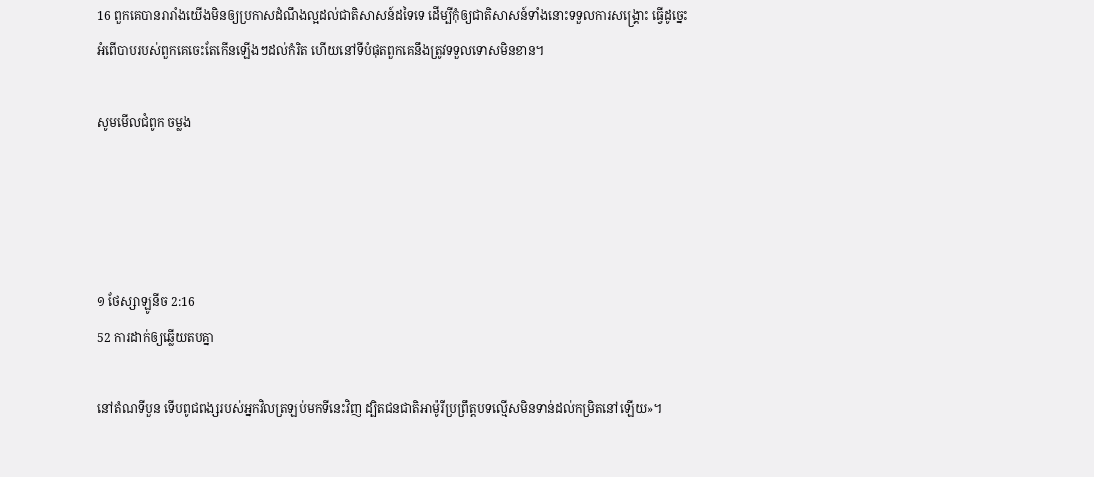16 ពួកគេបានរា‌រាំងយើងមិនឲ្យប្រកាសដំណឹង‌ល្អដល់ជាតិសាសន៍ដទៃទេ ដើម្បីកុំឲ្យជាតិសាសន៍ទាំងនោះទទួលការសង្គ្រោះ ធ្វើដូច្នេះ អំពើបាបរបស់ពួកគេចេះតែកើនឡើងៗដល់កំរិត ហើយនៅទីបំផុតពួកគេនឹងត្រូវទទួលទោសមិនខាន។

សូមមើលជំពូក ចម្លង




១ ថែស្សាឡូនីច 2:16
52 ការដាក់ឲ្យឆ្លើយតបគ្នា

នៅតំណទីបួន ទើបពូជ‌ពង្សរបស់អ្នកវិលត្រឡប់មកទីនេះវិញ ដ្បិតជន‌ជាតិអាម៉ូរីប្រព្រឹត្តបទល្មើសមិនទាន់ដល់កម្រិតនៅឡើយ»។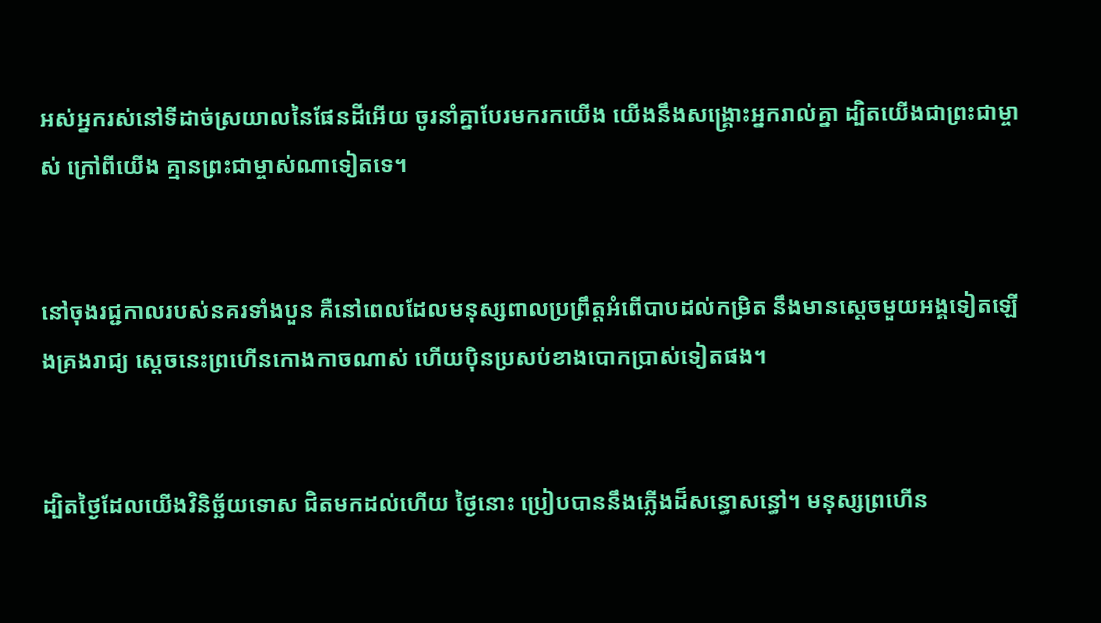អស់អ្នករស់នៅទីដាច់ស្រយាលនៃផែនដីអើយ ចូរនាំគ្នាបែរមករកយើង យើងនឹងសង្គ្រោះអ្នករាល់គ្នា ដ្បិតយើងជាព្រះ‌ជាម្ចាស់ ក្រៅពីយើង គ្មានព្រះ‌ជាម្ចាស់ណាទៀតទេ។


នៅចុងរជ្ជកាលរបស់នគរទាំងបួន គឺនៅពេលដែលមនុស្សពាលប្រព្រឹត្តអំពើបាបដល់កម្រិត នឹងមានស្ដេចមួយអង្គទៀតឡើងគ្រងរាជ្យ ស្ដេចនេះព្រហើនកោង‌កាចណាស់ ហើយប៉ិន‌ប្រសប់ខាងបោកប្រាស់ទៀតផង។


ដ្បិតថ្ងៃដែលយើងវិនិច្ឆ័យទោស ជិតមកដល់ហើយ ថ្ងៃនោះ ប្រៀបបាននឹងភ្លើងដ៏សន្ធោ‌សន្ធៅ។ មនុស្សព្រហើន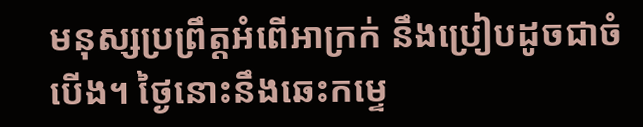មនុស្សប្រព្រឹត្តអំពើអាក្រក់ នឹងប្រៀបដូចជាចំបើង។ ថ្ងៃនោះនឹងឆេះកម្ទេ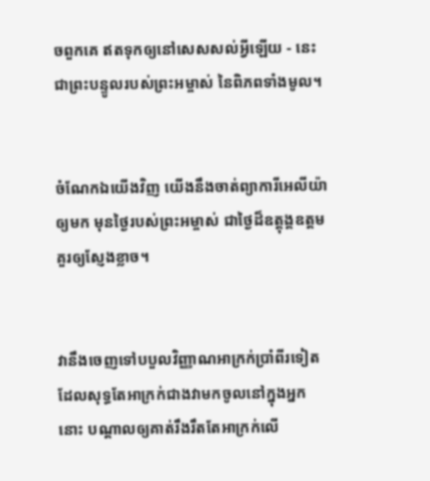ចពួកគេ ឥតទុកឲ្យនៅសេស‌សល់អ្វីឡើយ - នេះជាព្រះ‌បន្ទូលរបស់ព្រះ‌អម្ចាស់ នៃពិភពទាំងមូល។


ចំណែកឯយើងវិញ យើងនឹងចាត់ព្យាការីអេលីយ៉ាឲ្យមក មុនថ្ងៃរបស់ព្រះ‌អម្ចាស់ ជាថ្ងៃដ៏ឧត្ដុង្គ‌ឧត្ដម គួរឲ្យស្ញែងខ្លាច។


វានឹងចេញទៅបបួលវិញ្ញាណអាក្រក់ប្រាំ‌ពីរទៀត ដែលសុទ្ធតែអាក្រក់ជាងវាមកចូលនៅក្នុងអ្នកនោះ បណ្ដាលឲ្យគាត់រឹង‌រឹតតែអាក្រក់លើ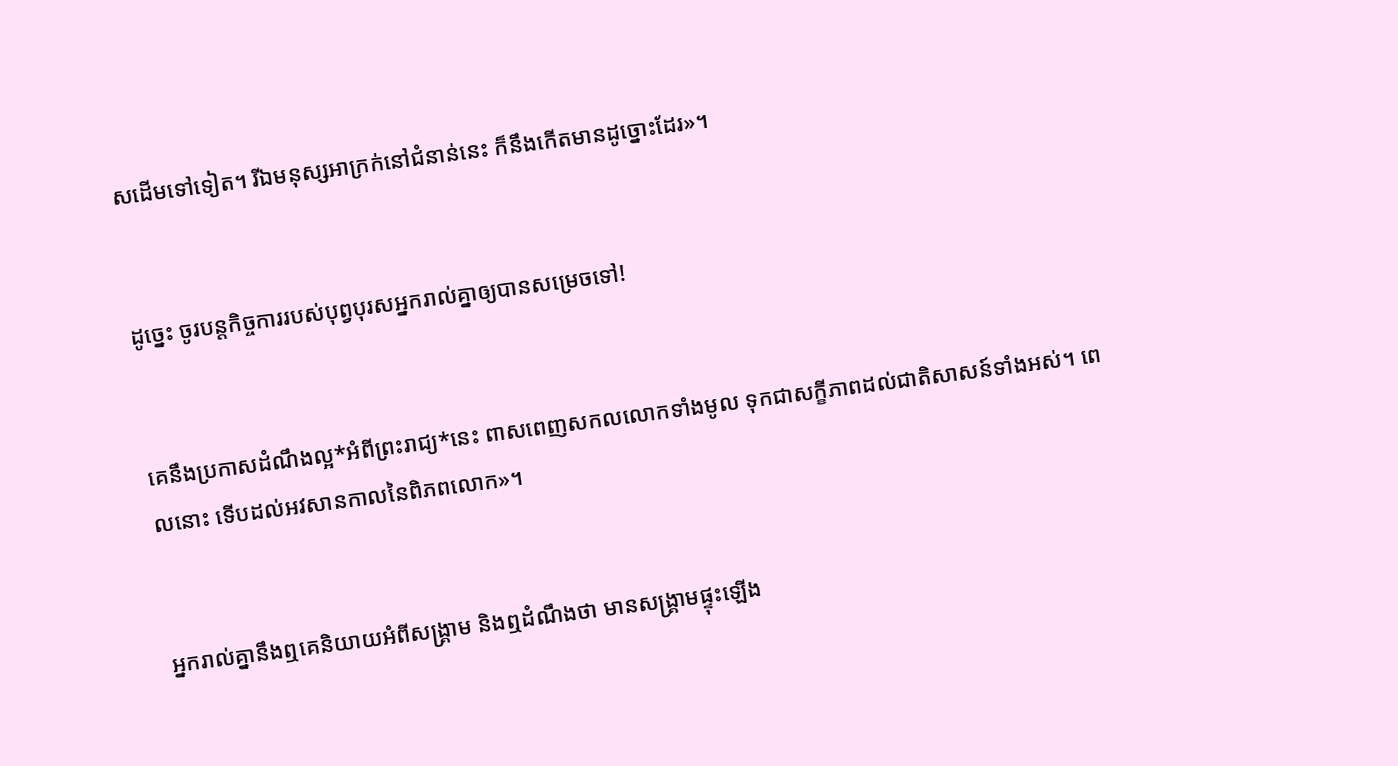សដើមទៅទៀត។ រីឯមនុស្សអាក្រក់នៅជំនាន់នេះ ក៏នឹងកើតមានដូច្នោះដែរ»។


ដូច្នេះ ចូរបន្ដកិច្ចការរបស់បុព្វបុរសអ្នករាល់គ្នាឲ្យបានសម្រេចទៅ!


គេនឹងប្រកាសដំណឹង‌ល្អ*អំពីព្រះ‌រាជ្យ*នេះ ពាស‌ពេញសកលលោកទាំងមូល ទុកជាសក្ខីភាពដល់ជាតិសាសន៍ទាំងអស់។ ពេលនោះ ទើបដល់អវសានកាលនៃពិភពលោក»។


អ្នករាល់គ្នានឹងឮគេនិយាយអំពីសង្គ្រាម និងឮដំណឹងថា មានសង្គ្រាមផ្ទុះឡើង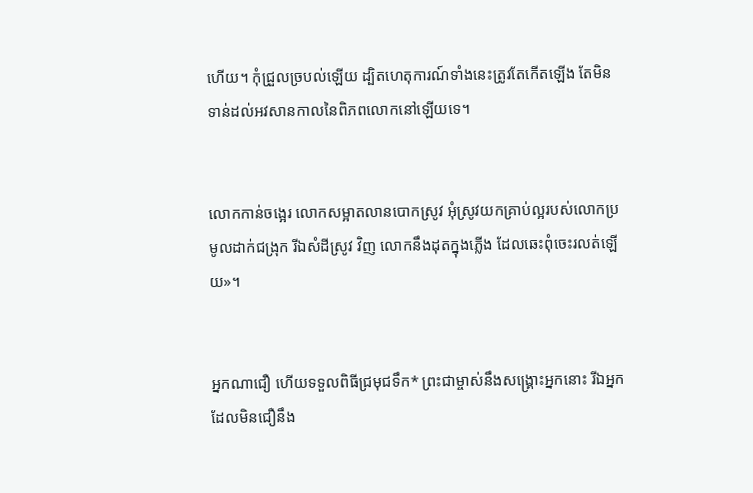ហើយ។ កុំជ្រួល‌ច្របល់ឡើយ ដ្បិតហេតុ‌ការណ៍ទាំងនេះត្រូវតែកើតឡើង តែមិនទាន់ដល់អវសាន‌កាលនៃពិភពលោកនៅឡើយទេ។


លោកកាន់ចង្អេរ លោកសម្អាតលានបោកស្រូវ អុំស្រូវយកគ្រាប់ល្អរបស់លោកប្រមូលដាក់ជង្រុក រីឯសំដីស្រូវ វិញ លោកនឹងដុតក្នុងភ្លើង ដែលឆេះពុំចេះរលត់ឡើយ»។


អ្នកណាជឿ ហើយទទួលពិធីជ្រមុជទឹក* ព្រះ‌ជាម្ចាស់នឹងសង្គ្រោះអ្នកនោះ រីឯអ្នកដែលមិនជឿនឹង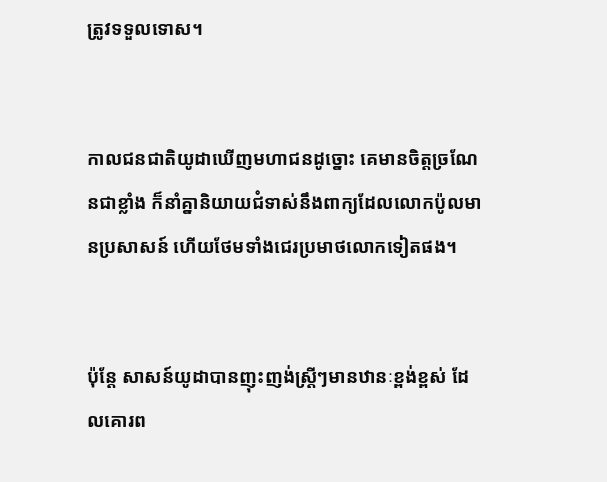ត្រូវទទួលទោស។


កាលជន‌ជាតិយូដាឃើញមហា‌ជនដូច្នោះ គេមានចិត្តច្រណែនជាខ្លាំង ក៏នាំគ្នានិយាយជំទាស់នឹងពាក្យដែលលោកប៉ូលមានប្រសាសន៍ ហើយថែមទាំងជេរប្រមាថលោកទៀតផង។


ប៉ុន្តែ សាសន៍យូដាបានញុះ‌ញង់ស្ត្រីៗមានឋានៈខ្ពង់‌ខ្ពស់ ដែលគោរព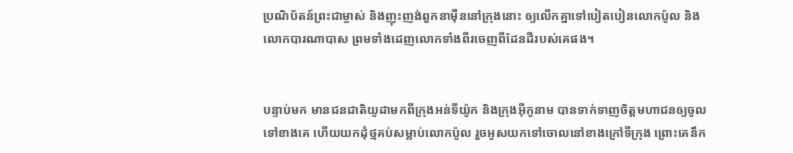ប្រណិ‌ប័តន៍ព្រះ‌ជាម្ចាស់ និងញុះ‌ញង់ពួកនាម៉ឺននៅក្រុងនោះ ឲ្យលើកគ្នាទៅបៀត‌បៀនលោកប៉ូល និងលោកបារណា‌បាស ព្រមទាំងដេញលោកទាំងពីរចេញពីដែនដីរបស់គេផង។


បន្ទាប់មក មានជន‌ជាតិយូដាមកពីក្រុងអន់‌ទី‌យ៉ូក និងក្រុងអ៊ីកូ‌នាម បានទាក់‌ទាញចិត្តមហា‌ជនឲ្យចូលទៅខាងគេ ហើយយកដុំថ្មគប់សម្លាប់លោកប៉ូល រួចអូសយកទៅចោលនៅខាងក្រៅទីក្រុង ព្រោះគេនឹក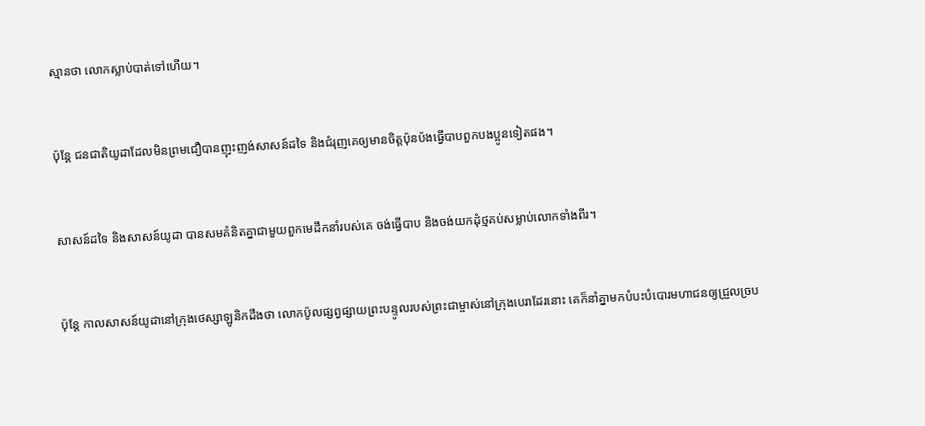ស្មានថា លោកស្លាប់បាត់ទៅហើយ។


ប៉ុន្តែ ជន‌ជាតិយូដាដែលមិនព្រមជឿបានញុះ‌ញង់សាសន៍ដទៃ និងជំរុញគេឲ្យមានចិត្តប៉ុន‌ប៉ងធ្វើបាបពួកបងប្អូនទៀតផង។


សាសន៍ដទៃ និងសាសន៍យូដា បានសមគំនិតគ្នាជាមួយពួកមេដឹកនាំរបស់គេ ចង់ធ្វើបាប និងចង់យកដុំថ្មគប់សម្លាប់លោកទាំងពីរ។


ប៉ុន្តែ កាលសាសន៍យូដានៅក្រុងថេស្សា‌ឡូនិកដឹងថា លោកប៉ូលផ្សព្វ‌ផ្សាយព្រះ‌បន្ទូលរបស់ព្រះ‌ជាម្ចាស់នៅក្រុងបេរាដែរនោះ គេក៏នាំគ្នាមកបំបះ‌បំបោរមហា‌ជនឲ្យជ្រួល‌ច្រប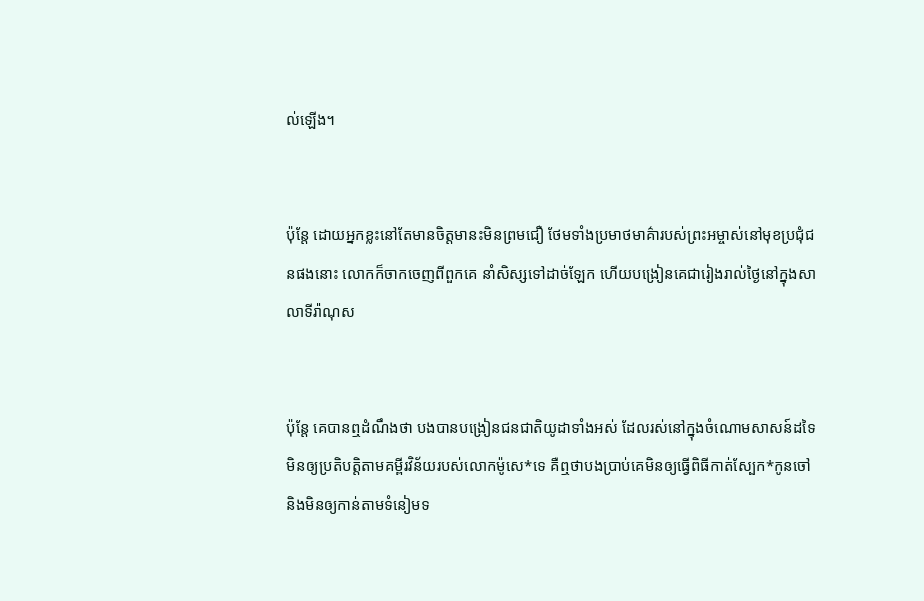ល់ឡើង។


ប៉ុន្តែ ដោយអ្នកខ្លះនៅតែមានចិត្តមានះមិនព្រមជឿ ថែមទាំងប្រមាថមាគ៌ារបស់ព្រះ‌អម្ចាស់នៅមុខប្រជុំជនផងនោះ លោកក៏ចាកចេញពីពួកគេ នាំសិស្សទៅដាច់ឡែក ហើយបង្រៀនគេជារៀងរាល់ថ្ងៃនៅក្នុងសាលាទីរ៉ា‌ណុស


ប៉ុន្តែ គេបានឮដំណឹងថា បងបានបង្រៀនជន‌ជាតិយូដាទាំងអស់ ដែលរស់នៅក្នុងចំណោមសាសន៍ដទៃ មិនឲ្យប្រតិបត្តិតាមគម្ពីរ‌វិន័យរបស់លោកម៉ូសេ*ទេ គឺឮថាបងប្រាប់គេមិនឲ្យធ្វើពិធីកាត់ស្បែក*កូនចៅ និងមិនឲ្យកាន់តាមទំនៀម‌ទ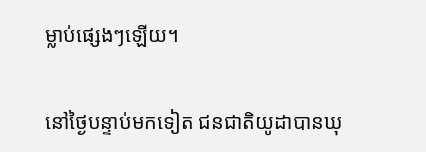ម្លាប់ផ្សេងៗឡើយ។


នៅថ្ងៃបន្ទាប់មកទៀត ជន‌ជាតិយូដាបានឃុ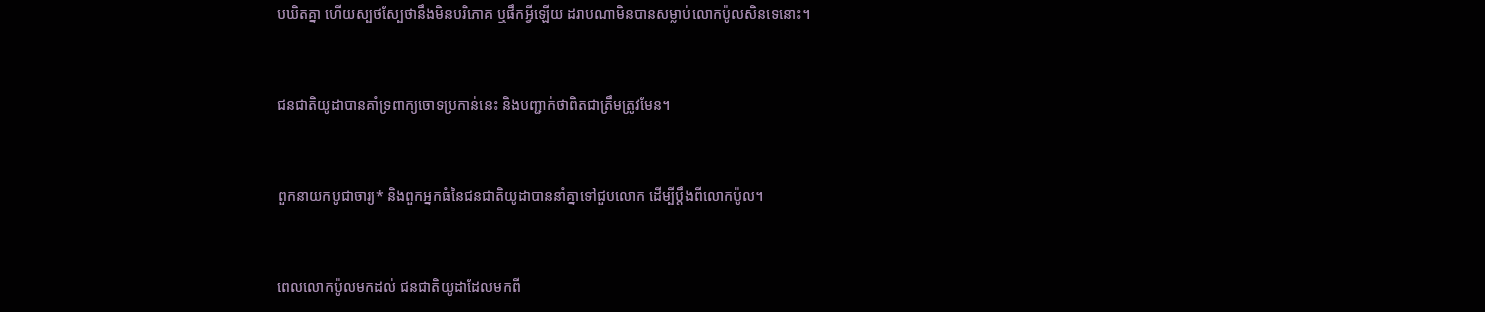ប‌ឃិតគ្នា ហើយស្បថ‌ស្បែថានឹងមិនបរិភោគ ឬផឹកអ្វីឡើយ ដរាបណាមិនបានសម្លាប់លោកប៉ូលសិនទេនោះ។


ជន‌ជាតិយូដាបានគាំទ្រពាក្យចោទប្រកាន់នេះ និងបញ្ជាក់ថាពិតជាត្រឹមត្រូវមែន។


ពួកនាយកបូជា‌ចារ្យ* និងពួកអ្នកធំនៃជន‌ជាតិយូដាបាននាំគ្នាទៅជួបលោក ដើម្បីប្ដឹងពីលោកប៉ូល។


ពេលលោកប៉ូលមកដល់ ជន‌ជាតិយូដាដែលមកពី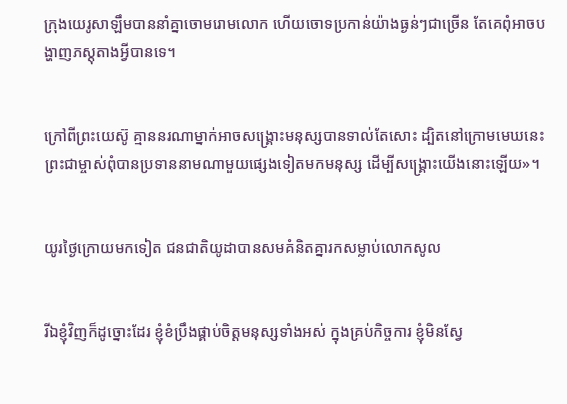ក្រុងយេរូ‌សាឡឹមបាននាំគ្នាចោម‌រោមលោក ហើយចោទប្រកាន់យ៉ាងធ្ងន់ៗជាច្រើន តែគេពុំអាចបង្ហាញភស្ដុតាងអ្វីបានទេ។


ក្រៅពីព្រះ‌យេស៊ូ គ្មាននរណាម្នាក់អាចសង្គ្រោះមនុស្សបានទាល់តែសោះ ដ្បិតនៅក្រោមមេឃនេះ ព្រះ‌ជាម្ចាស់ពុំបានប្រទាននាមណាមួយផ្សេងទៀតមកមនុស្ស ដើម្បីសង្គ្រោះយើងនោះឡើយ»។


យូរថ្ងៃក្រោយមកទៀត ជន‌ជាតិយូដាបានសមគំនិតគ្នារកសម្លាប់លោកសូល


រីឯខ្ញុំវិញក៏ដូច្នោះដែរ ខ្ញុំខំប្រឹងផ្គាប់ចិត្តមនុស្សទាំងអស់ ក្នុងគ្រប់កិច្ចការ ខ្ញុំមិនស្វែ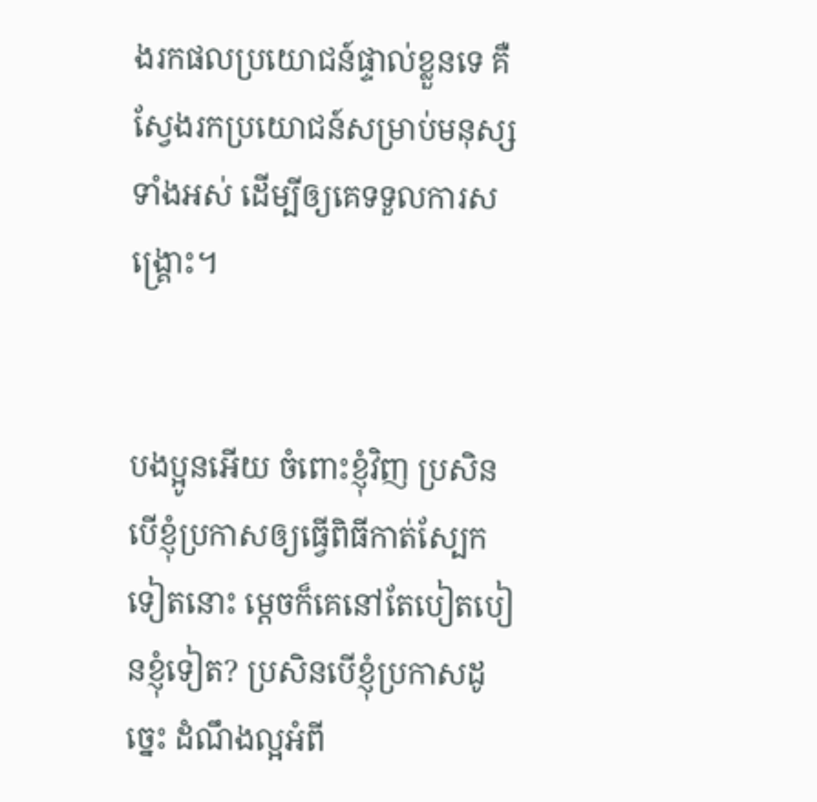ងរកផលប្រយោជន៍ផ្ទាល់ខ្លួនទេ គឺស្វែងរកប្រយោជន៍សម្រាប់មនុស្សទាំងអស់ ដើម្បីឲ្យគេទទួលការសង្គ្រោះ។


បងប្អូនអើយ ចំពោះខ្ញុំវិញ ប្រសិនបើខ្ញុំប្រកាសឲ្យធ្វើពិធីកាត់ស្បែកទៀតនោះ ម្ដេចក៏គេនៅតែបៀត‌បៀនខ្ញុំទៀត? ប្រសិនបើខ្ញុំប្រកាសដូច្នេះ ដំណឹង‌ល្អអំពី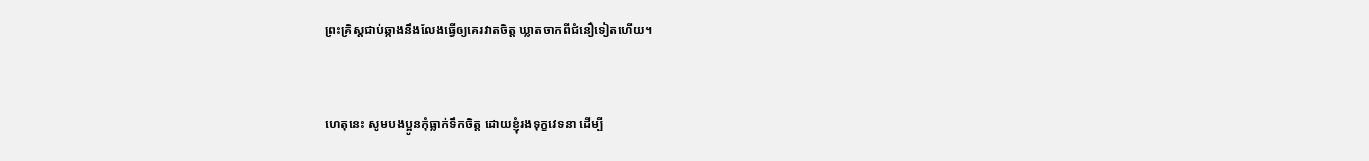ព្រះ‌គ្រិស្តជាប់ឆ្កាងនឹងលែងធ្វើឲ្យគេរវាតចិត្ត ឃ្លាតចាកពីជំនឿទៀតហើយ។


ហេតុនេះ សូមបងប្អូនកុំធ្លាក់ទឹកចិត្ត ដោយខ្ញុំរងទុក្ខវេទនា ដើម្បី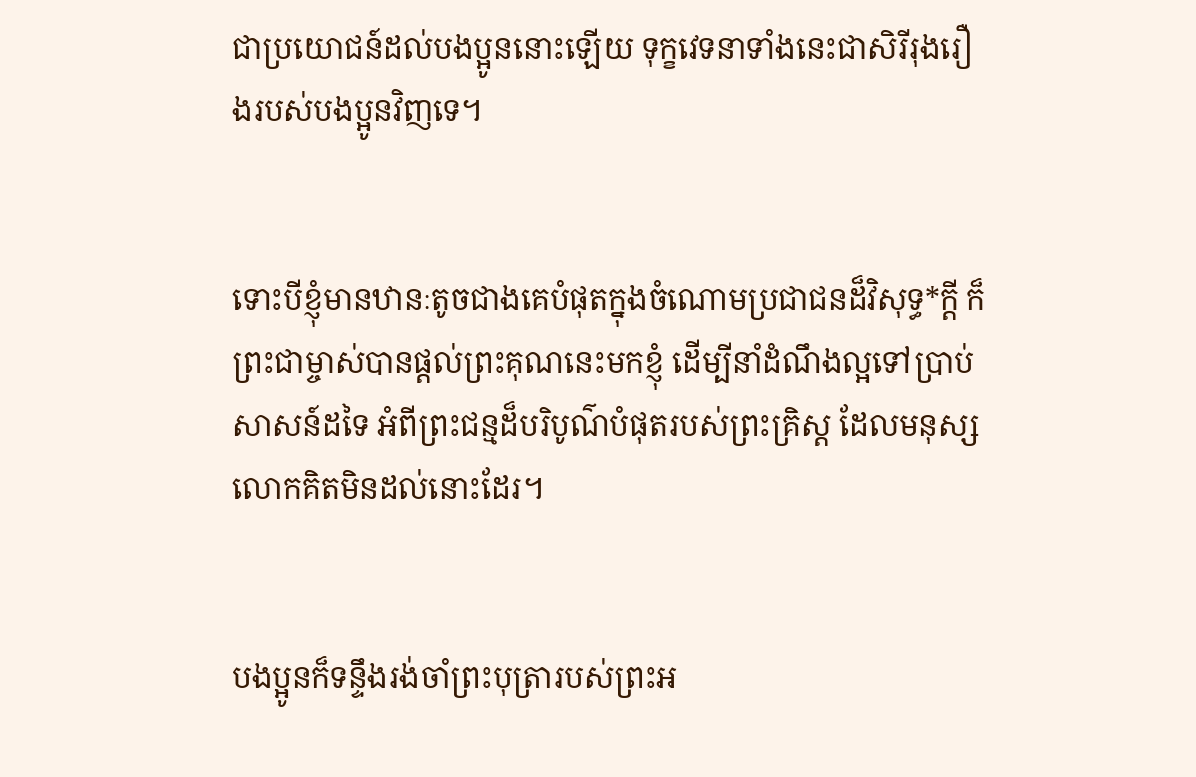ជាប្រយោជន៍ដល់បងប្អូននោះឡើយ ទុក្ខវេទនាទាំងនេះជាសិរី‌រុងរឿងរបស់បងប្អូនវិញទេ។


ទោះបីខ្ញុំមានឋានៈតូចជាងគេបំផុតក្នុងចំណោមប្រជា‌ជនដ៏វិសុទ្ធ*ក្ដី ក៏ព្រះ‌ជាម្ចាស់បានផ្ដល់ព្រះ‌គុណនេះមកខ្ញុំ ដើម្បីនាំដំណឹង‌ល្អទៅប្រាប់សាសន៍ដទៃ អំពីព្រះ‌ជន្មដ៏បរិបូណ៌បំផុតរបស់ព្រះ‌គ្រិស្ត ដែលមនុស្សលោកគិតមិនដល់នោះដែរ។


បងប្អូនក៏ទន្ទឹងរង់‌ចាំព្រះ‌បុត្រារបស់ព្រះអ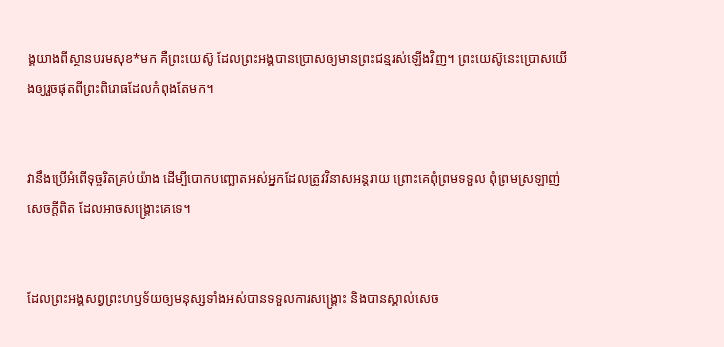ង្គយាងពីស្ថានបរម‌សុខ*មក គឺព្រះ‌យេស៊ូ ដែលព្រះអង្គបានប្រោសឲ្យមានព្រះ‌ជន្មរស់ឡើងវិញ។ ព្រះ‌យេស៊ូនេះប្រោសយើងឲ្យរួចផុតពីព្រះ‌ពិរោធដែលកំពុងតែមក។


វានឹងប្រើអំពើទុច្ចរិតគ្រប់យ៉ាង ដើម្បីបោកបញ្ឆោតអស់អ្នកដែលត្រូវវិនាសអន្តរាយ ព្រោះគេពុំព្រមទទួល ពុំព្រមស្រឡាញ់សេចក្ដីពិត ដែលអាចសង្គ្រោះគេទេ។


ដែលព្រះអង្គសព្វព្រះ‌ហឫទ័យឲ្យមនុស្សទាំងអស់បានទទួលការសង្គ្រោះ និងបានស្គាល់សេច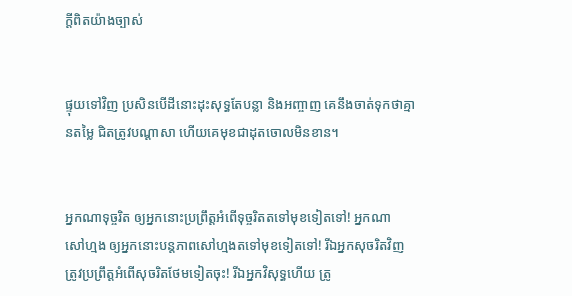ក្ដីពិតយ៉ាងច្បាស់


ផ្ទុយទៅវិញ ប្រសិនបើដីនោះដុះសុទ្ធតែបន្លា និងអញ្ចាញ គេនឹងចាត់ទុកថាគ្មានតម្លៃ ជិតត្រូវបណ្ដា‌សា ហើយគេមុខជាដុតចោលមិនខាន។


អ្នកណាទុច្ចរិត ឲ្យអ្នកនោះប្រព្រឹត្តអំពើទុច្ចរិតតទៅមុខទៀតទៅ! អ្នកណាសៅ‌ហ្មង ឲ្យអ្នកនោះបន្តភាពសៅ‌ហ្មងតទៅមុខទៀតទៅ! រីឯអ្នកសុចរិតវិញ ត្រូវប្រព្រឹត្តអំពើសុចរិតថែមទៀតចុះ! រីឯអ្នកវិសុទ្ធហើយ ត្រូ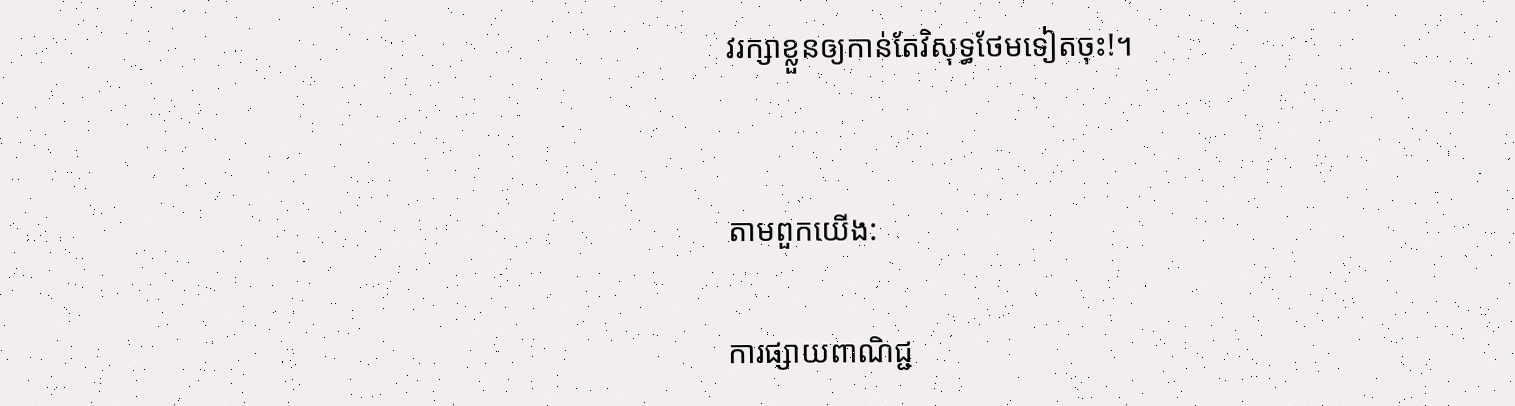វរក្សាខ្លួនឲ្យកាន់តែវិសុទ្ធថែមទៀតចុះ!។


តាមពួកយើង:

ការផ្សាយពាណិជ្ជ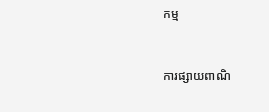កម្ម


ការផ្សាយពាណិ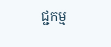ជ្ជកម្ម